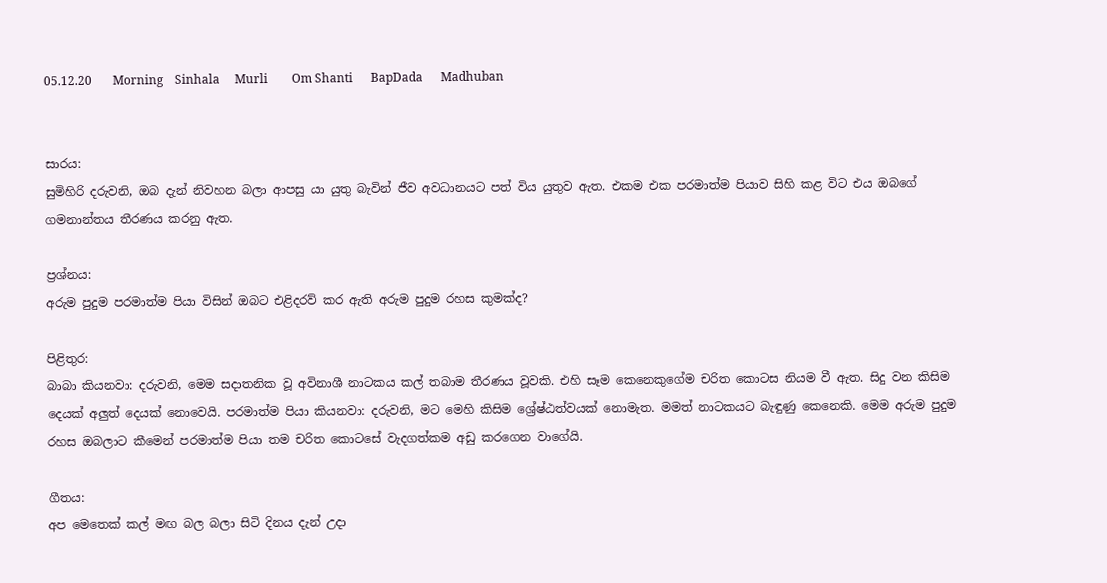05.12.20       Morning    Sinhala     Murli        Om Shanti      BapDada      Madhuban


සාරය:
සුමිහිරි දරුවනි, ඔබ දැන් නිවහන බලා ආපසු යා යුතු බැවින් ජීව අවධානයට පත් විය යුතුව ඇත. එකම එක පරමාත්ම පියාව සිහි කළ විට එය ඔබගේ ගමනාන්තය තීරණය කරනු ඇත.

ප්‍රශ්නය:
අරුම පුදුම පරමාත්ම පියා විසින් ඔබට එළිදරව් කර ඇති අරුම පුදුම රහස කුමක්ද?

පිළිතුර:
බාබා කියනවා: දරුවනි, මෙම සදාතනික වූ අවිනාශී නාටකය කල් තබාම තීරණය වූවකි. එහි සෑම කෙනෙකුගේම චරිත කොටස නියම වී ඇත. සිදු වන කිසිම දෙයක් අලුත් දෙයක් නොවෙයි. පරමාත්ම පියා කියනවා: දරුවනි, මට මෙහි කිසිම ශ්‍රේෂ්ඨත්වයක් නොමැත. මමත් නාටකයට බැඳුණු කෙනෙකි. මෙම අරුම පුදුම රහස ඔබලාට කීමෙන් පරමාත්ම පියා තම චරිත කොටසේ වැදගත්කම අඩු කරගෙන වාගේයි.

ගීතය:
අප මෙතෙක් කල් මඟ බල බලා සිටි දිනය දැන් උදා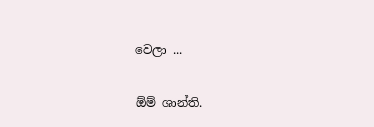වෙලා ...

ඕම් ශාන්ති.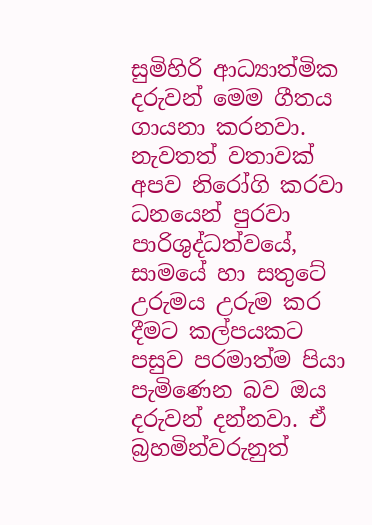සුමිහිරි ආධ්‍යාත්මික දරුවන් මෙම ගීතය ගායනා කරනවා. නැවතත් වතාවක් අපව නිරෝගි කරවා ධනයෙන් පුරවා පාරිශුද්ධත්වයේ, සාමයේ හා සතුටේ උරුමය උරුම කර දීමට කල්පයකට පසුව පරමාත්ම පියා පැමිණෙන බව ඔය දරුවන් දන්නවා. ඒ බ්‍රහමින්වරුනුත්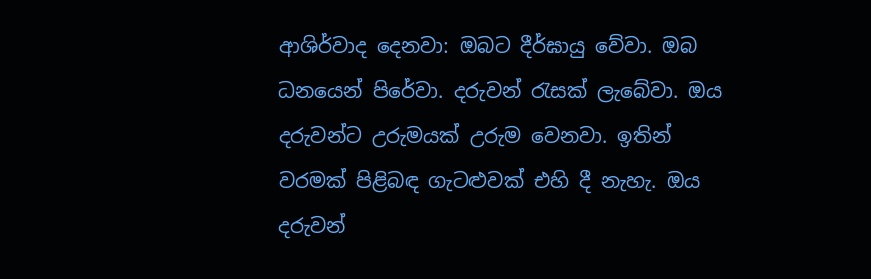ආශිර්වාද දෙනවා: ඔබට දීර්ඝායු වේවා. ඔබ ධනයෙන් පිරේවා. දරුවන් රැසක් ලැබේවා. ඔය දරුවන්ට උරුමයක් උරුම වෙනවා. ඉතින් වරමක් පිළිබඳ ගැටළුවක් එහි දී නැහැ. ඔය දරුවන්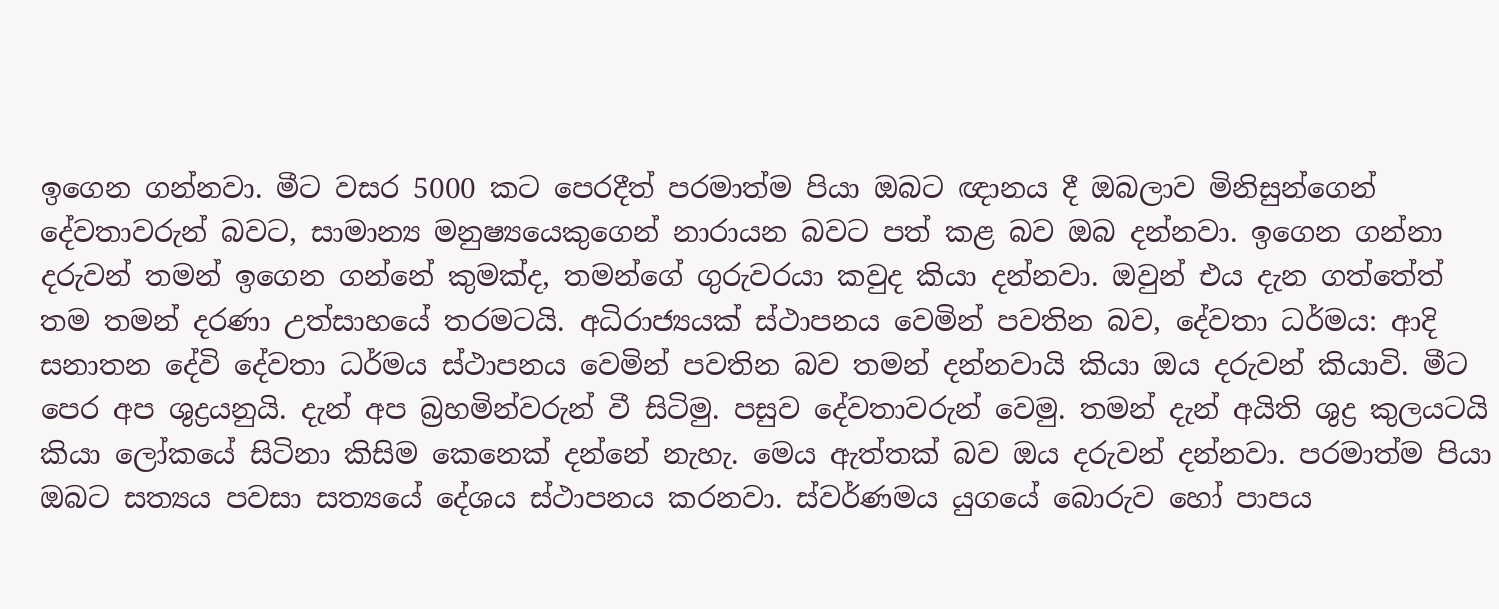ඉගෙන ගන්නවා. මීට වසර 5000 කට පෙරදීත් පරමාත්ම පියා ඔබට ඥානය දී ඔබලාව මිනිසුන්ගෙන් දේවතාවරුන් බවට, සාමාන්‍ය මනුෂ්‍යයෙකුගෙන් නාරායන බවට පත් කළ බව ඔබ දන්නවා. ඉගෙන ගන්නා දරුවන් තමන් ඉගෙන ගන්නේ කුමක්ද, තමන්ගේ ගුරුවරයා කවුද කියා දන්නවා. ඔවුන් එය දැන ගත්තේත් තම තමන් දරණා උත්සාහයේ තරමටයි. අධිරාජ්‍යයක් ස්ථාපනය වෙමින් පවතින බව, දේවතා ධර්මය: ආදි සනාතන දේවි දේවතා ධර්මය ස්ථාපනය වෙමින් පවතින බව තමන් දන්නවායි කියා ඔය දරුවන් කියාවි. මීට පෙර අප ශුද්‍රයනුයි. දැන් අප බ්‍රහමින්වරුන් වී සිටිමු. පසුව දේවතාවරුන් වෙමු. තමන් දැන් අයිති ශුද්‍ර කුලයටයි කියා ලෝකයේ සිටිනා කිසිම කෙනෙක් දන්නේ නැහැ. මෙය ඇත්තක් බව ඔය දරුවන් දන්නවා. පරමාත්ම පියා ඔබට සත්‍යය පවසා සත්‍යයේ දේශය ස්ථාපනය කරනවා. ස්වර්ණමය යුගයේ බොරුව හෝ පාපය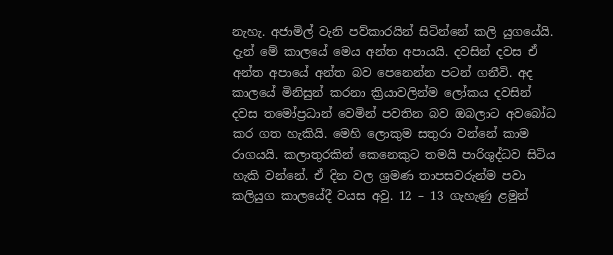නැහැ. අජාමිල් වැනි පව්කාරයින් සිටින්නේ කලි යුගයේයි. දැන් මේ කාලයේ මෙය අන්ත අපායයි. දවසින් දවස ඒ අන්ත අපායේ අන්ත බව පෙනෙන්න පටන් ගනීවි. අද කාලයේ මිනිසුන් කරනා ක්‍රියාවලින්ම ලෝකය දවසින් දවස තමෝප්‍රධාන් වෙමින් පවතින බව ඔබලාට අවබෝධ කර ගත හැකියි. මෙහි ලොකුම සතුරා වන්නේ කාම රාගයයි. කලාතුරකින් කෙනෙකුට තමයි පාරිශුද්ධව සිටිය හැකි වන්නේ. ඒ දින වල ශ්‍රමණ තාපසවරුන්ම පවා කලියුග කාලයේදී වයස අවු. 12 – 13 ගැහැණු ළමුන්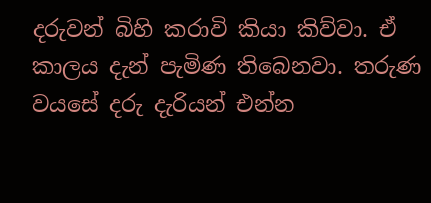දරුවන් බිහි කරාවි කියා කිව්වා. ඒ කාලය දැන් පැමිණ තිබෙනවා. තරුණ වයසේ දරු දැරියන් එන්න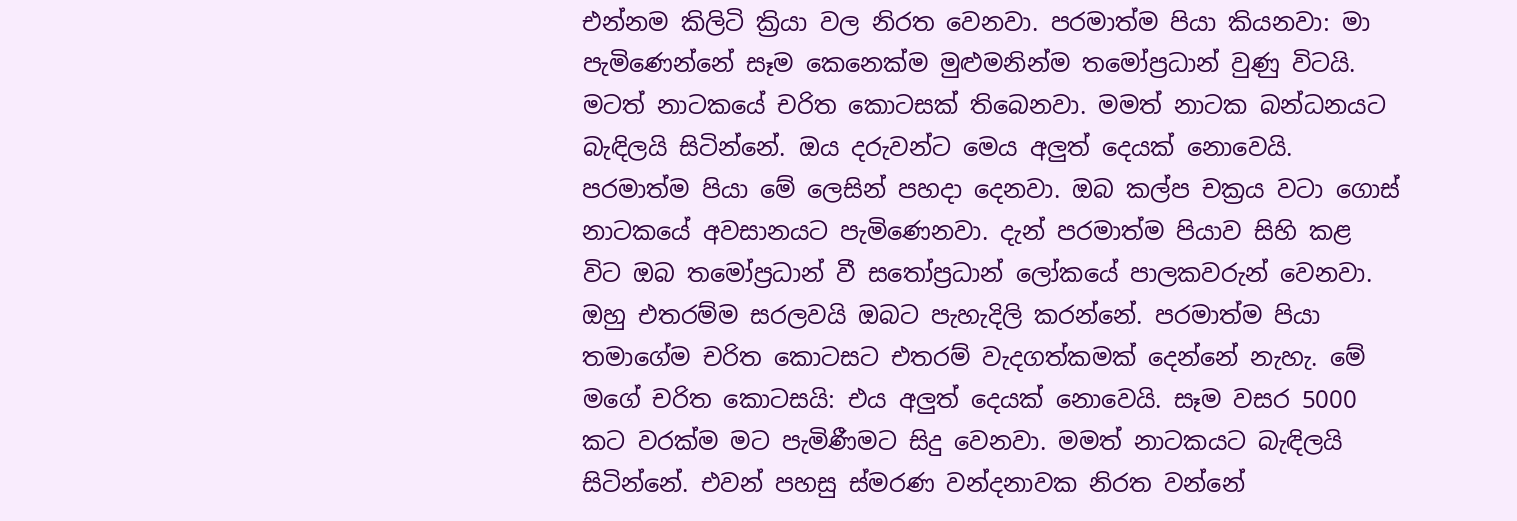එන්නම කිලිටි ක්‍රියා වල නිරත වෙනවා. පරමාත්ම පියා කියනවා: මා පැමිණෙන්නේ සෑම කෙනෙක්ම මුළුමනින්ම තමෝප්‍රධාන් වුණු විටයි. මටත් නාටකයේ චරිත කොටසක් තිබෙනවා. මමත් නාටක බන්ධනයට බැඳිලයි සිටින්නේ. ඔය දරුවන්ට මෙය අලුත් දෙයක් නොවෙයි. පරමාත්ම පියා මේ ලෙසින් පහදා දෙනවා. ඔබ කල්ප චක්‍රය වටා ගොස් නාටකයේ අවසානයට පැමිණෙනවා. දැන් පරමාත්ම පියාව සිහි කළ විට ඔබ තමෝප්‍රධාන් වී සතෝප්‍රධාන් ලෝකයේ පාලකවරුන් වෙනවා. ඔහු එතරම්ම සරලවයි ඔබට පැහැදිලි කරන්නේ. පරමාත්ම පියා තමාගේම චරිත කොටසට එතරම් වැදගත්කමක් දෙන්නේ නැහැ. මේ මගේ චරිත කොටසයි: එය අලුත් දෙයක් නොවෙයි. සෑම වසර 5000 කට වරක්ම මට පැමිණීමට සිදු වෙනවා. මමත් නාටකයට බැඳිලයි සිටින්නේ. එවන් පහසු ස්මරණ වන්දනාවක නිරත වන්නේ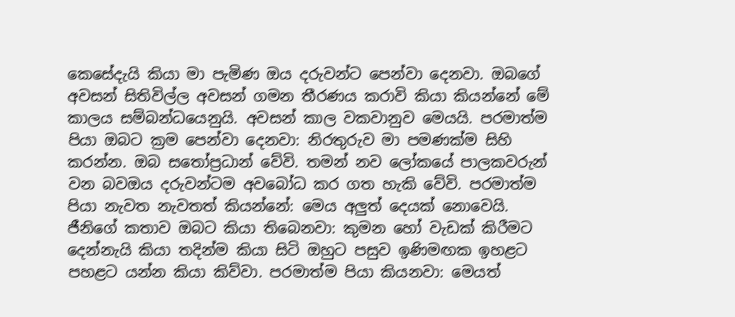කෙසේදැයි කියා මා පැමිණ ඔය දරුවන්ට පෙන්වා දෙනවා. ඔබගේ අවසන් සිතිවිල්ල අවසන් ගමන තීරණය කරාවි කියා කියන්නේ මේ කාලය සම්බන්ධයෙනුයි. අවසන් කාල වකවානුව මෙයයි. පරමාත්ම පියා ඔබට ක්‍රම පෙන්වා දෙනවා: නිරතුරුව මා පමණක්ම සිහි කරන්න. ඔබ සතෝප්‍රධාන් වේවි. තමන් නව ලෝකයේ පාලකවරුන් වන බවඔය දරුවන්ටම අවබෝධ කර ගත හැකි වේවි. පරමාත්ම පියා නැවත නැවතත් කියන්නේ: මෙය අලුත් දෙයක් නොවෙයි. ජීනිගේ කතාව ඔබට කියා තිබෙනවා: කුමන හෝ වැඩක් කිරීමට දෙන්නැයි කියා තදින්ම කියා සිටි ඔහුට පසුව ඉණිමඟක ඉහළට පහළට යන්න කියා කිව්වා. පරමාත්ම පියා කියනවා: මෙයත්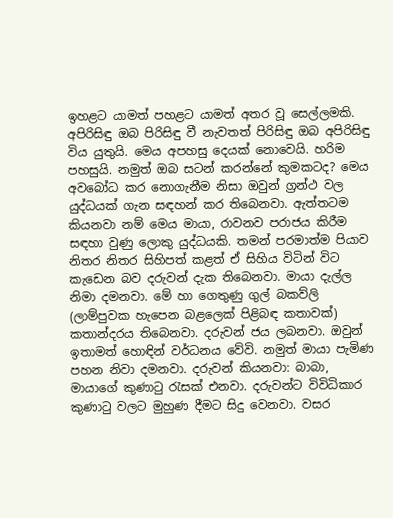ඉහළට යාමත් පහළට යාමත් අතර වූ සෙල්ලමකි. අපිරිසිඳු ඔබ පිරිසිඳු වී නැවතත් පිරිසිඳු ඔබ අපිරිසිඳු විය යුතුයි. මෙය අපහසු දෙයක් නොවෙයි. හරිම පහසුයි. නමුත් ඔබ සටන් කරන්නේ කුමකටද? මෙය අවබෝධ කර නොගැනීම නිසා ඔවුන් ග්‍රන්ථ වල යුද්ධයක් ගැන සඳහන් කර තිබෙනවා. ඇත්තටම කියනවා නම් මෙය මායා, රාවනව පරාජය කිරීම සඳහා වුණු ලොකු යුද්ධයකි. තමන් පරමාත්ම පියාව නිතර නිතර සිහිපත් කළත් ඒ සිහිය විටින් විට කැඩෙන බව දරුවන් දැක තිබෙනවා. මායා දැල්ල නිමා දමනවා. මේ හා ගෙතුණු ගුල් බකව්ලි (ලාම්පුවක හැපෙන බළලෙක් පිළිබඳ කතාවක්) කතාන්දරය තිබෙනවා. දරුවන් ජය ලබනවා. ඔවුන් ඉතාමත් හොඳින් වර්ධනය වේවි. නමුත් මායා පැමිණ පහන නිවා දමනවා. දරුවන් කියනවා: බාබා, මායාගේ කුණාටු රැසක් එනවා. දරුවන්ට විවිධිකාර කුණාටු වලට මුහුණ දීමට සිදු වෙනවා. වසර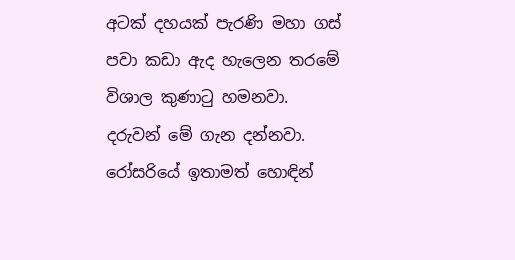අටක් දහයක් පැරණි මහා ගස් පවා කඩා ඇද හැලෙන තරමේ විශාල කුණාටු හමනවා. දරුවන් මේ ගැන දන්නවා. රෝසරියේ ඉතාමත් හොඳින්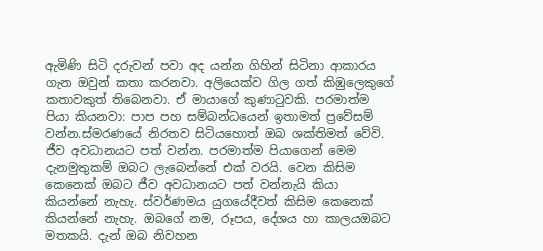ඇමිණි සිටි දරුවන් පවා අද යන්න ගිහින් සිටිනා ආකාරය ගැන ඔවුන් කතා කරනවා. අලියෙක්ව ගිල ගත් කිඹුලෙකුගේ කතාවකුත් තිබෙනවා. ඒ මායාගේ කුණාටුවකි. පරමාත්ම පියා කියනවා: පාප පහ සම්බන්ධයෙන් ඉතාමත් ප්‍රවේසම් වන්න.ස්මරණයේ නිරතව සිටියහොත් ඔබ ශක්තිමත් වේවි. ජීව අවධානයට පත් වන්න. පරමාත්ම පියාගෙන් මෙම දැනමුතුකම් ඔබට ලැබෙන්නේ එක් වරයි. වෙන කිසිම කෙනෙක් ඔබට ජීව අවධානයට පත් වන්නැයි කියා කියන්නේ නැහැ. ස්වර්ණමය යුගයේදීවත් කිසිම කෙනෙක් කියන්නේ නැහැ. ඔබගේ නම, රූපය, දේශය හා කාලයඔබට මතකයි. දැන් ඔබ නිවහන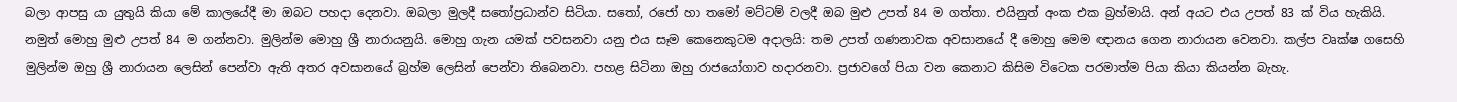බලා ආපසු යා යුතුයි කියා මේ කාලයේදී මා ඔබට පහදා දෙනවා. ඔබලා මුලදී සතෝප්‍රධාන්ව සිටියා. සතෝ, රජෝ හා තමෝ මට්ටම් වලදී ඔබ මුළු උපත් 84 ම ගත්තා. එයිනුත් අංක එක බ්‍රහ්මායි. අන් අයට එය උපත් 83 ක් විය හැකියි. නමුත් මොහු මුළු උපත් 84 ම ගන්නවා. මුලින්ම මොහු ශ්‍රී නාරායනුයි. මොහු ගැන යමක් පවසනවා යනු එය සෑම කෙනෙකුටම අදාලයි: තම උපත් ගණනාවක අවසානයේ දී මොහු මෙම ඥානය ගෙන නාරායන වෙනවා. කල්ප වෘක්ෂ ගසෙහි මුලින්ම ඔහු ශ්‍රී නාරායන ලෙසින් පෙන්වා ඇති අතර අවසානයේ බ්‍රහ්ම ලෙසින් පෙන්වා තිබෙනවා. පහළ සිටිනා ඔහු රාජයෝගාව හදාරනවා. ප්‍රජාවගේ පියා වන කෙනාට කිසිම විටෙක පරමාත්ම පියා කියා කියන්න බැහැ.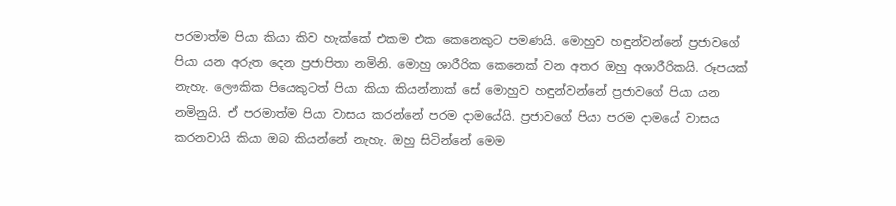පරමාත්ම පියා කියා කිව හැක්කේ එකම එක කෙනෙකුට පමණයි. මොහුව හඳුන්වන්නේ ප්‍රජාවගේ පියා යන අරුත දෙන ප්‍රජාපිතා නමිනි. මොහු ශාරීරික කෙනෙක් වන අතර ඔහු අශාරීරිකයි. රූපයක් නැහැ. ලෞකික පියෙකුටත් පියා කියා කියන්නාක් සේ මොහුව හඳුන්වන්නේ ප්‍රජාවගේ පියා යන නමිනුයි. ඒ පරමාත්ම පියා වාසය කරන්නේ පරම දාමයේයි. ප්‍රජාවගේ පියා පරම දාමයේ වාසය කරනවායි කියා ඔබ කියන්නේ නැහැ. ඔහු සිටින්නේ මෙම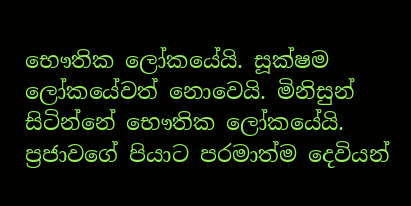භෞතික ලෝකයේයි. සූක්ෂම ලෝකයේවත් නොවෙයි. මිනිසුන් සිටින්නේ භෞතික ලෝකයේයි. ප්‍රජාවගේ පියාට පරමාත්ම දෙවියන්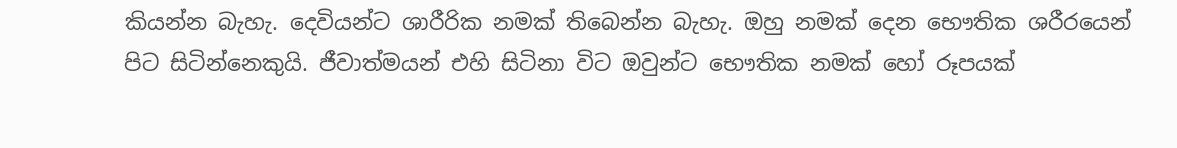කියන්න බැහැ. දෙවියන්ට ශාරීරික නමක් තිබෙන්න බැහැ. ඔහු නමක් දෙන භෞතික ශරීරයෙන් පිට සිටින්නෙකුයි. ජීවාත්මයන් එහි සිටිනා විට ඔවුන්ට භෞතික නමක් හෝ රූපයක්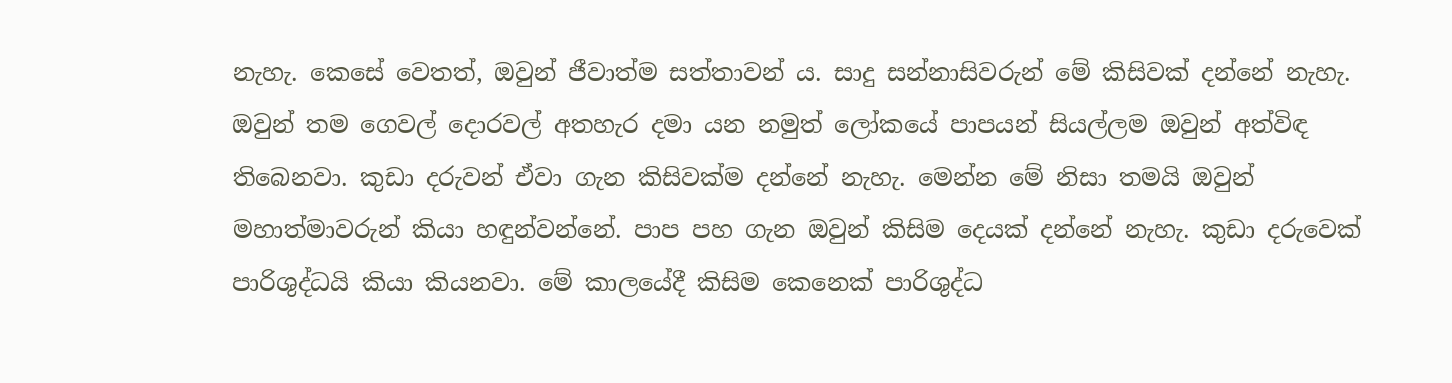නැහැ. කෙසේ වෙතත්, ඔවුන් ජීවාත්ම සත්තාවන් ය. සාදු සන්නාසිවරුන් මේ කිසිවක් දන්නේ නැහැ. ඔවුන් තම ගෙවල් දොරවල් අතහැර දමා යන නමුත් ලෝකයේ පාපයන් සියල්ලම ඔවුන් අත්විඳ තිබෙනවා. කුඩා දරුවන් ඒවා ගැන කිසිවක්ම දන්නේ නැහැ. මෙන්න මේ නිසා තමයි ඔවුන් මහාත්මාවරුන් කියා හඳුන්වන්නේ. පාප පහ ගැන ඔවුන් කිසිම දෙයක් දන්නේ නැහැ. කුඩා දරුවෙක් පාරිශුද්ධයි කියා කියනවා. මේ කාලයේදී කිසිම කෙනෙක් පාරිශුද්ධ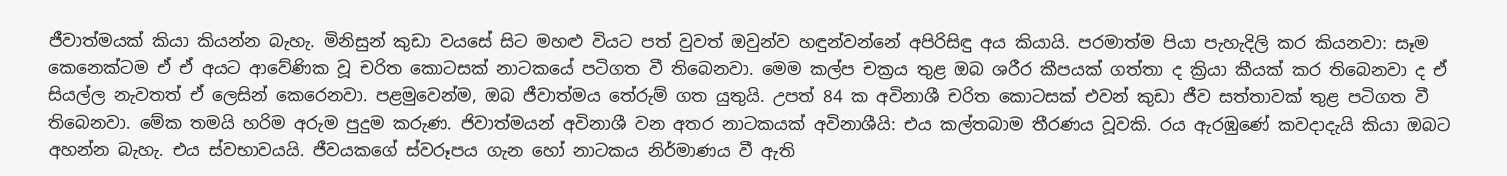ජීවාත්මයක් කියා කියන්න බැහැ. මිනිසුන් කුඩා වයසේ සිට මහළු වියට පත් වුවත් ඔවුන්ව හඳුන්වන්නේ අපිරිසිඳු අය කියායි. පරමාත්ම පියා පැහැදිලි කර කියනවා: සෑම කෙනෙක්ටම ඒ ඒ අයට ආවේණික වූ චරිත කොටසක් නාටකයේ පටිගත වී තිබෙනවා. මෙම කල්ප චක්‍රය තුළ ඔබ ශරීර කීපයක් ගත්තා ද ක්‍රියා කීයක් කර තිබෙනවා ද ඒ සියල්ල නැවතත් ඒ ලෙසින් කෙරෙනවා. පළමුවෙන්ම, ඔබ ජීවාත්මය තේරුම් ගත යුතුයි. උපත් 84 ක අවිනාශී චරිත කොටසක් එවන් කුඩා ජීව සත්තාවක් තුළ පටිගත වී තිබෙනවා. මේක තමයි හරිම අරුම පුදුම කරුණ. ජිවාත්මයන් අවිනාශී වන අතර නාටකයක් අවිනාශීයි: එය කල්තබාම තීරණය වූවකි. රය ඇරඹුණේ කවදාදැයි කියා ඔබට අහන්න බැහැ. එය ස්වභාවයයි. ජීවයකගේ ස්වරූපය ගැන හෝ නාටකය නිර්මාණය වී ඇති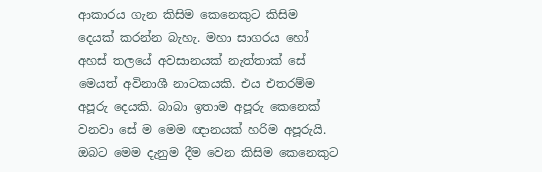ආකාරය ගැන කිසිම කෙනෙකුට කිසිම දෙයක් කරන්න බැහැ. මහා සාගරය හෝ අහස් තලයේ අවසානයක් නැත්තාක් සේ මෙයත් අවිනාශී නාටකයකි. එය එතරම්ම අපූරු දෙයකි. බාබා ඉතාම අපූරු කෙනෙක් වනවා සේ ම මෙම ඥානයක් හරිම අපූරුයි. ඔබට මෙම දැනුම දීම වෙන කිසිම කෙනෙකුට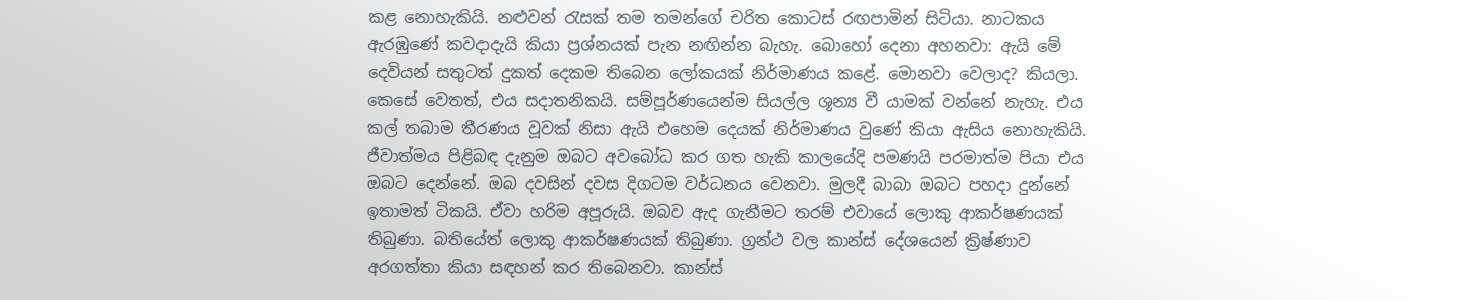කළ නොහැකියි. නළුවන් රැසක් තම තමන්ගේ චරිත කොටස් රඟපාමින් සිටියා. නාටකය ඇරඹුණේ කවදාදැයි කියා ප්‍රශ්නයක් පැන නඟින්න බැහැ. බොහෝ දෙනා අහනවා: ඇයි මේ දෙවියන් සතුටත් දුකත් දෙකම තිබෙන ලෝකයක් නිර්මාණය කළේ. මොනවා වෙලාද? කියලා. කෙසේ වෙතත්, එය සදාතනිකයි. සම්පූර්ණයෙන්ම සියල්ල ශූන්‍ය වී යාමක් වන්නේ නැහැ. එය කල් තබාම තීරණය වූවක් නිසා ඇයි එහෙම දෙයක් නිර්මාණය වුණේ කියා ඇසිය නොහැකියි. ජීවාත්මය පිළිබඳ දැනුම ඔබට අවබෝධ කර ගත හැකි කාලයේදි පමණයි පරමාත්ම පියා එය ඔබට දෙන්නේ. ඔබ දවසින් දවස දිගටම වර්ධනය වෙනවා. මුලදී බාබා ඔබට පහදා දුන්නේ ඉතාමත් ටිකයි. ඒවා හරිම අපූරුයි. ඔබව ඇද ගැනීමට තරම් එවායේ ලොකු ආකර්ෂණයක් තිබුණා. බතියේත් ලොකු ආකර්ෂණයක් තිබුණා. ග්‍රන්ථ වල කාන්ස් දේශයෙන් ක්‍රිෂ්ණාව අරගත්තා කියා සඳහන් කර තිබෙනවා. කාන්ස්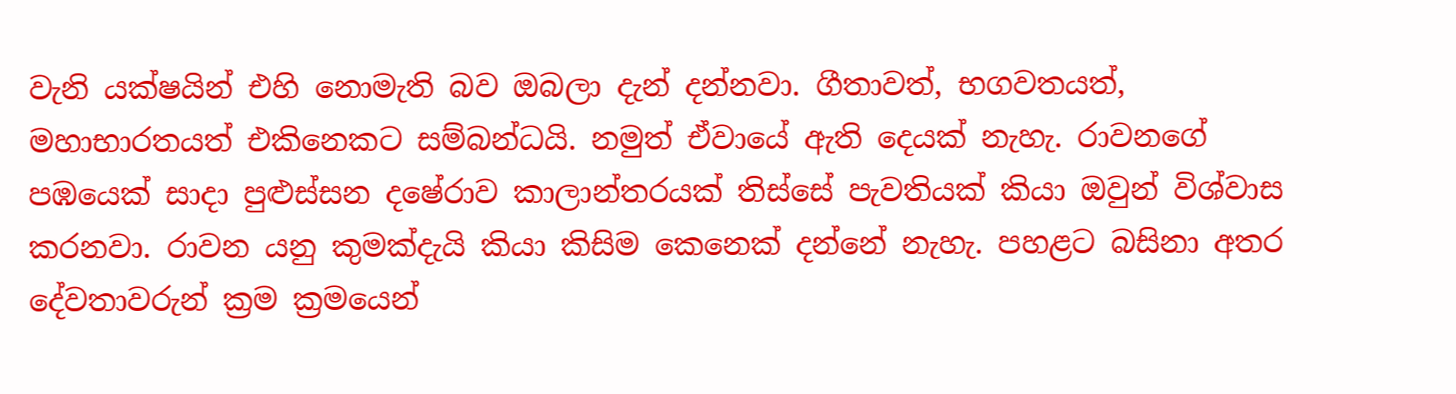වැනි යක්ෂයින් එහි නොමැති බව ඔබලා දැන් දන්නවා. ගීතාවත්, භගවතයත්, මහාභාරතයත් එකිනෙකට සම්බන්ධයි. නමුත් ඒවායේ ඇති දෙයක් නැහැ. රාවනගේ පඹයෙක් සාදා පුළුස්සන දෂේරාව කාලාන්තරයක් තිස්සේ පැවතියක් කියා ඔවුන් විශ්වාස කරනවා. රාවන යනු කුමක්දැයි කියා කිසිම කෙනෙක් දන්නේ නැහැ. පහළට බසිනා අතර දේවතාවරුන් ක්‍රම ක්‍රමයෙන්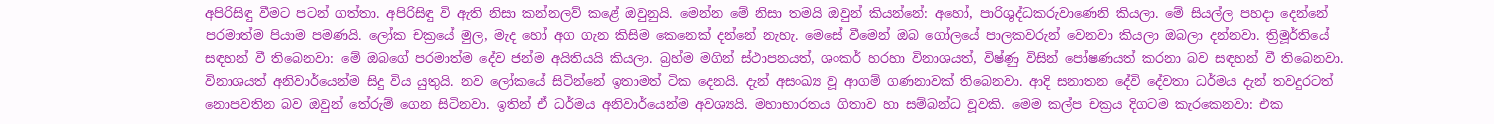අපිරිසිඳු වීමට පටන් ගත්තා. අපිරිසිඳු වි ඇති නිසා කන්නලව් කළේ ඔවුනුයි. මෙන්න මේ නිසා තමයි ඔවුන් කියන්නේ: අහෝ, පාරිශුද්ධකරුවාණෙනි කියලා. මේ සියල්ල පහදා දෙන්නේ පරමාත්ම පියාම පමණයි. ලෝක චක්‍රයේ මුල, මැද හෝ අග ගැන කිසිම කෙනෙක් දන්නේ නැහැ. මෙසේ වීමෙන් ඔබ ගෝලයේ පාලකවරුන් වෙනවා කියලා ඔබලා දන්නවා. ත්‍රිමූර්තියේ සඳහන් වී තිබෙනවා: මේ ඔබගේ පරමාත්ම දේව ජන්ම අයිතියයි කියලා. බ්‍රහ්ම මගින් ස්ථාපනයත්, ශංකර් හරහා විනාශයත්, විෂ්ණු විසින් පෝෂණයත් කරනා බව සඳහන් වී තිබෙනවා. විනාශයත් අනිවාර්යෙන්ම සිදු විය යුතුයි. නව ලෝකයේ සිටින්නේ ඉතාමත් ටික දෙනයි. දැන් අසංඛ්‍ය වූ ආගම් ගණනාවක් තිබෙනවා. ආදි සනාතන දේවි දේවතා ධර්මය දැන් තවදුරටත් නොපවතින බව ඔවුන් තේරුම් ගෙන සිටිනවා. ඉතින් ඒ ධර්මය අනිවාර්යෙන්ම අවශ්‍යයි. මහාභාරතය ගිතාව හා සම්බන්ධ වූවකි. මෙම කල්ප චක්‍රය දිගටම කැරකෙනවා: එක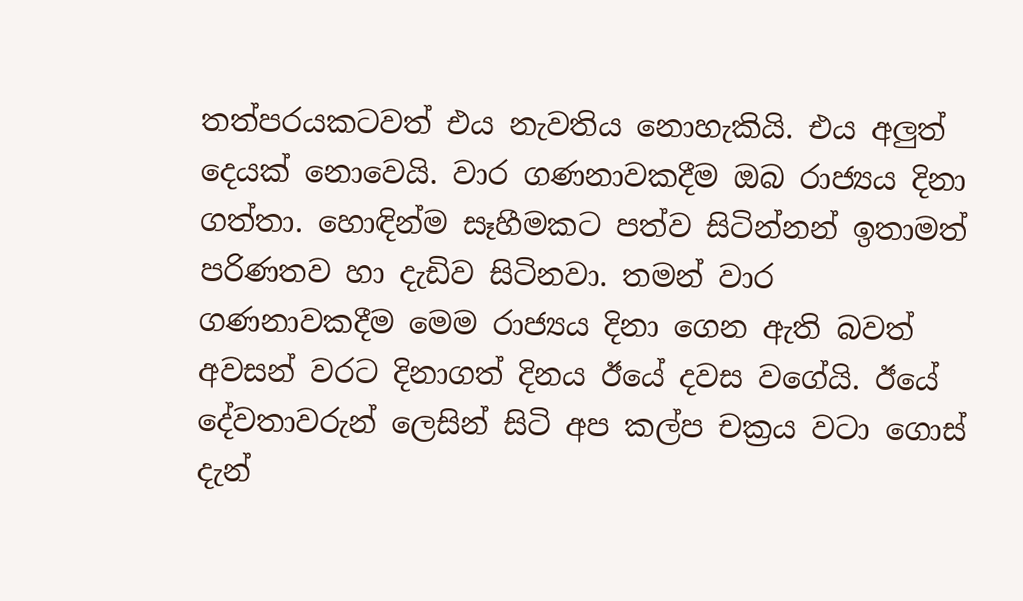තත්පරයකටවත් එය නැවතිය නොහැකියි. එය අලුත් දෙයක් නොවෙයි. වාර ගණනාවකදීම ඔබ රාජ්‍යය දිනා ගත්තා. හොඳින්ම සෑහීමකට පත්ව සිටින්නන් ඉතාමත් පරිණතව හා දැඩිව සිටිනවා. තමන් වාර ගණනාවකදීම මෙම රාජ්‍යය දිනා ගෙන ඇති බවත් අවසන් වරට දිනාගත් දිනය ඊයේ දවස වගේයි. ඊයේ දේවතාවරුන් ලෙසින් සිටි අප කල්ප චක්‍රය වටා ගොස් දැන්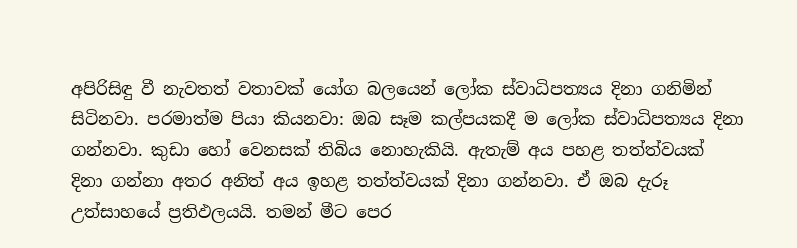අපිරිසිඳු වී නැවතත් වතාවක් යෝග බලයෙන් ලෝක ස්වාධිපත්‍යය දිනා ගනිමින් සිටිනවා. පරමාත්ම පියා කියනවා: ඔබ සෑම කල්පයකදී ම ලෝක ස්වාධිපත්‍යය දිනා ගන්නවා. කුඩා හෝ වෙනසක් තිබිය නොහැකියි. ඇතැම් අය පහළ තත්ත්වයක් දිනා ගන්නා අතර අනිත් අය ඉහළ තත්ත්වයක් දිනා ගන්නවා. ඒ ඔබ දැරූ උත්සාහයේ ප්‍රතිඵලයයි. තමන් මීට පෙර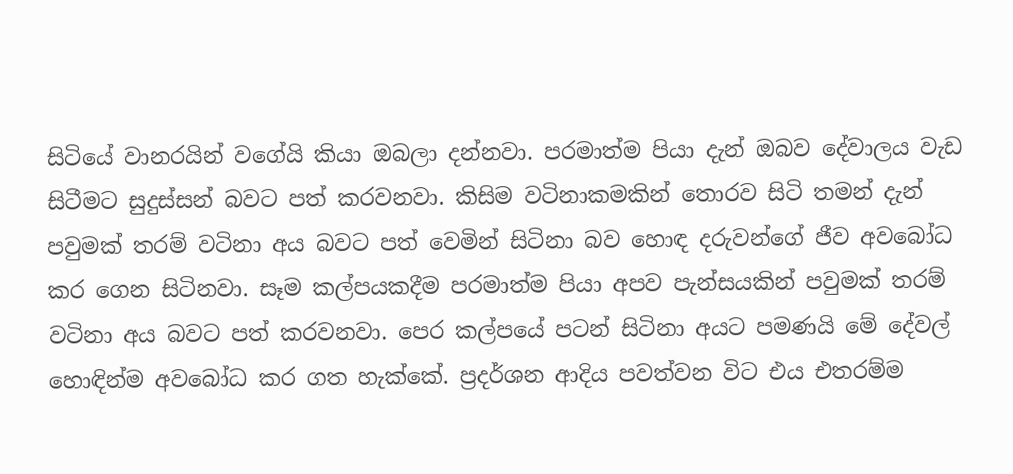සිටියේ වානරයින් වගේයි කියා ඔබලා දන්නවා. පරමාත්ම පියා දැන් ඔබව දේවාලය වැඩ සිටීමට සුදුස්සන් බවට පත් කරවනවා. කිසිම වටිනාකමකින් තොරව සිටි තමන් දැන් පවුමක් තරම් වටිනා අය බවට පත් වෙමින් සිටිනා බව හොඳ දරුවන්ගේ ජීව අවබෝධ කර ගෙන සිටිනවා. සෑම කල්පයකදීම පරමාත්ම පියා අපව පැන්සයකින් පවුමක් තරම් වටිනා අය බවට පත් කරවනවා. පෙර කල්පයේ පටන් සිටිනා අයට පමණයි මේ දේවල් හොඳින්ම අවබෝධ කර ගත හැක්කේ. ප්‍රදර්ශන ආදිය පවත්වන විට එය එතරම්ම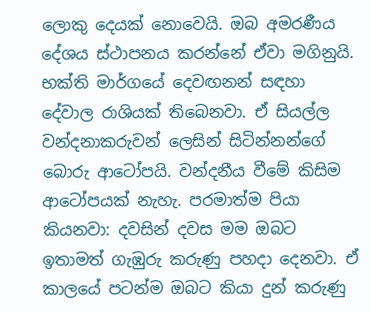ලොකු දෙයක් නොවෙයි. ඔබ අමරණීය දේශය ස්ථාපනය කරන්නේ ඒවා මගිනුයි. භක්ති මාර්ගයේ දෙවඟනන් සඳහා දේවාල රාශියක් තිබෙනවා. ඒ සියල්ල වන්දනාකරුවන් ලෙසින් සිටින්නන්ගේ බොරු ආටෝපයි. වන්දනීය වීමේ කිසිම ආටෝපයක් නැහැ. පරමාත්ම පියා කියනවා: දවසින් දවස මම ඔබට ඉතාමත් ගැඹුරු කරුණු පහදා දෙනවා. ඒ කාලයේ පටන්ම ඔබට කියා දුන් කරුණු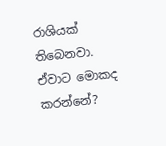රාශියක් තිබෙනවා. ඒවාට මොකද කරන්නේ?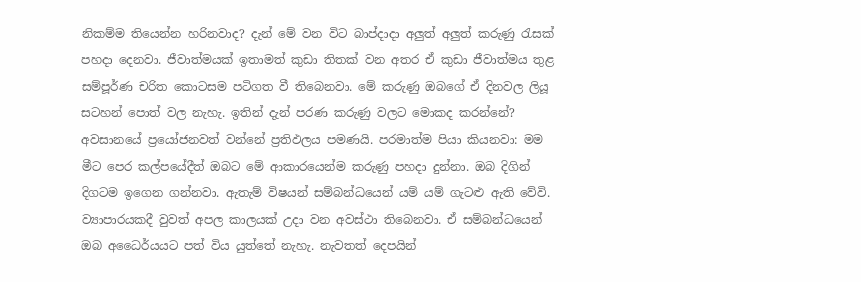නිකම්ම තියෙන්න හරිනවාද? දැන් මේ වන විට බාප්දාදා අලුත් අලුත් කරුණු රැසක් පහදා දෙනවා. ජීවාත්මයක් ඉතාමත් කුඩා තිතක් වන අතර ඒ කුඩා ජීවාත්මය තුළ සම්පූර්ණ චරිත කොටසම පටිගත වී තිබෙනවා. මේ කරුණු ඔබගේ ඒ දිනවල ලියූ සටහන් පොත් වල නැහැ. ඉතින් දැන් පරණ කරුණු වලට මොකද කරන්නේ? අවසානයේ ප්‍රයෝජනවත් වන්නේ ප්‍රතිඵලය පමණයි. පරමාත්ම පියා කියනවා: මම මීට පෙර කල්පයේදීත් ඔබට මේ ආකාරයෙන්ම කරුණු පහදා දුන්නා. ඔබ දිගින් දිගටම ඉගෙන ගන්නවා. ඇතැම් විෂයන් සම්බන්ධයෙන් යම් යම් ගැටළු ඇති වේවි. ව්‍යාපාරයකදී වුවත් අපල කාලයක් උදා වන අවස්ථා තිබෙනවා. ඒ සම්බන්ධයෙන් ඔබ අධෛර්යයට පත් විය යුත්තේ නැහැ. නැවතත් දෙපයින්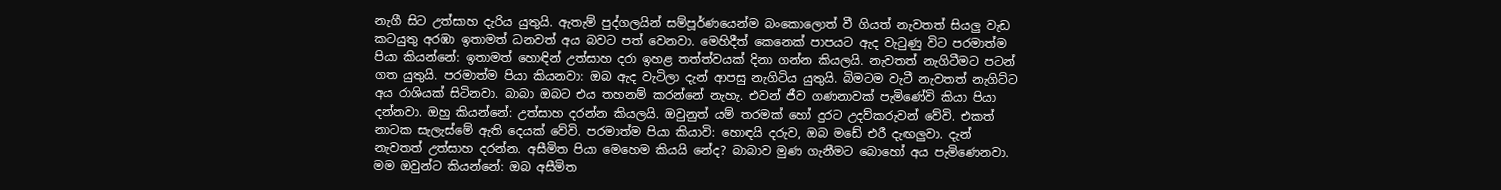නැගී සිට උත්සාහ දැරිය යුතුයි. ඇතැම් පුද්ගලයින් සම්පූර්ණයෙන්ම බංකොලොත් වී ගියත් නැවතත් සියලු වැඩ කටයුතු අරඹා ඉතාමත් ධනවත් අය බවට පත් වෙනවා. මෙහිදීත් කෙනෙක් පාපයට ඇද වැටුණු විට පරමාත්ම පියා කියන්නේ: ඉතාමත් හොඳින් උත්සාහ දරා ඉහළ තත්ත්වයක් දිනා ගන්න කියලයි. නැවතත් නැගිටීමට පටන් ගත යුතුයි. පරමාත්ම පියා කියනවා: ඔබ ඇද වැටිලා දැන් ආපසු නැගිටිය යුතුයි. බිමටම වැටී නැවතත් නැගිට්ට අය රාශියක් සිටිනවා. බාබා ඔබට එය තහනම් කරන්නේ නැහැ. එවන් ජීව ගණනාවක් පැමිණේවි කියා පියා දන්නවා. ඔහු කියන්නේ: උත්සාහ දරන්න කියලයි. ඔවුනුත් යම් තරමක් හෝ දුරට උදව්කරුවන් වේවි. එකත් නාටක සැලැස්මේ ඇති දෙයක් වේවි. පරමාත්ම පියා කියාවි: හොඳයි දරුව, ඔබ මඩේ එරී දැඟලුවා. දැන් නැවතත් උත්සාහ දරන්න. අසීමිත පියා මෙහෙම කියයි නේද? බාබාව මුණ ගැනීමට බොහෝ අය පැමිණෙනවා. මම ඔවුන්ට කියන්නේ: ඔබ අසීමිත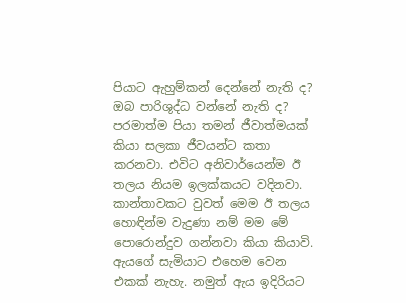පියාට ඇහුම්කන් දෙන්නේ නැති ද? ඔබ පාරිශුද්ධ වන්නේ නැති ද? පරමාත්ම පියා තමන් ජීවාත්මයක් කියා සලකා ජීවයන්ට කතා කරනවා. එවිට අනිවාර්යෙන්ම ඊ තලය නියම ඉලක්කයට වදිනවා. කාන්තාවකට වුවත් මෙම ඊ තලය හොඳින්ම වැදුණා නම් මම මේ පොරොන්දුව ගන්නවා කියා කියාවි. ඇයගේ සැමියාට එහෙම වෙන එකක් නැහැ. නමුත් ඇය ඉදිරියට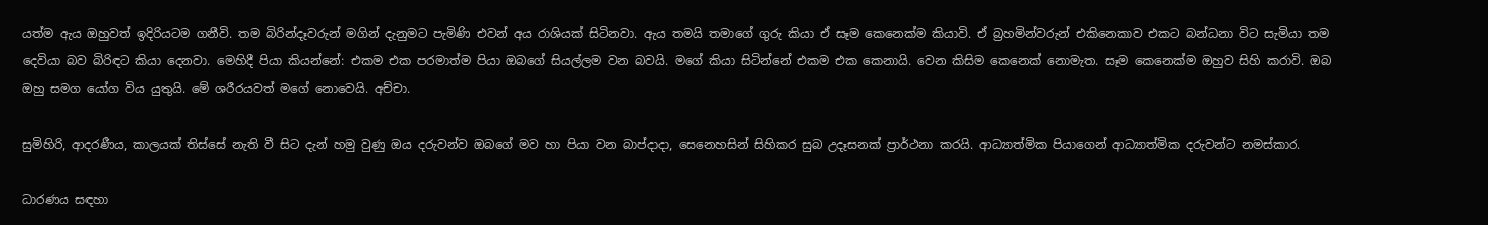යත්ම ඇය ඔහුවත් ඉදිරියටම ගනීවි. තම බිරින්දෑවරුන් මගින් දැනුමට පැමිණි එවන් අය රාශියක් සිටිනවා. ඇය තමයි තමාගේ ගුරු කියා ඒ සෑම කෙනෙක්ම කියාවි. ඒ බ්‍රහමින්වරුන් එකිනෙකාව එකට බන්ධනා විට සැමියා තම දෙවියා බව බිරිඳට කියා දෙනවා. මෙහිදී පියා කියන්නේ: එකම එක පරමාත්ම පියා ඔබගේ සියල්ලම වන බවයි. මගේ කියා සිටින්නේ එකම එක කෙනායි. වෙන කිසිම කෙනෙක් නොමැත. සෑම කෙනෙක්ම ඔහුව සිහි කරාවි. ඔබ ඔහු සමග යෝග විය යුතුයි. මේ ශරීරයවත් මගේ නොවෙයි. අච්චා.

සුමිහිරි, ආදරණීය, කාලයක් තිස්සේ නැති වී සිට දැන් හමු වුණු ඔය දරුවන්ව ඔබගේ මව හා පියා වන බාප්දාදා, සෙනෙහසින් සිහිකර සුබ උදෑසනක් ප්‍රාර්ථනා කරයි. ආධ්‍යාත්මික පියාගෙන් ආධ්‍යාත්මික දරුවන්ට නමස්කාර.

ධාරණය සඳහා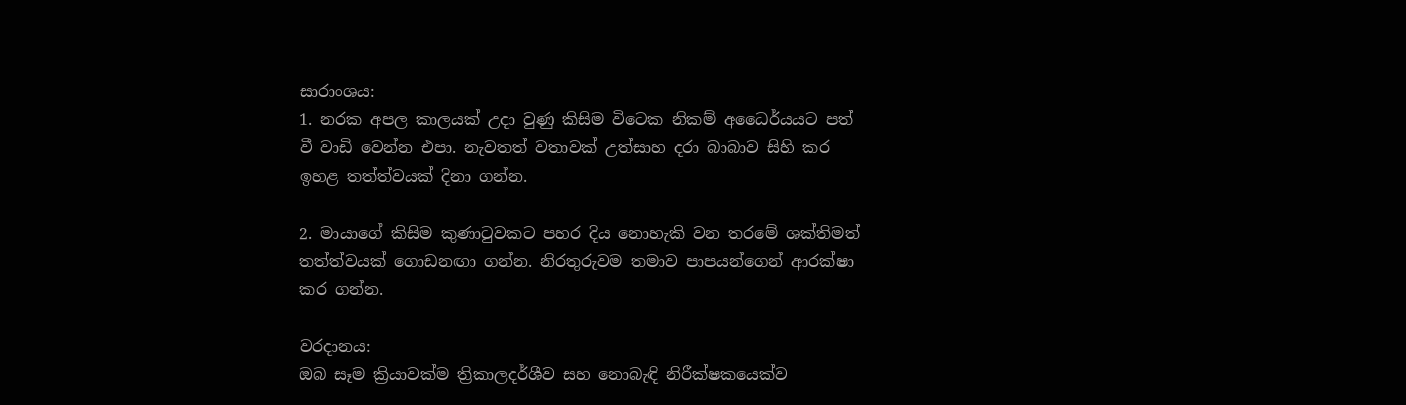සාරාංශය:
1. නරක අපල කාලයක් උදා වුණු කිසිම විටෙක නිකම් අධෛර්යයට පත් වී වාඩි වෙන්න එපා. නැවතත් වතාවක් උත්සාහ දරා බාබාව සිහි කර ඉහළ තත්ත්වයක් දිනා ගන්න.

2. මායාගේ කිසිම කුණාටුවකට පහර දිය නොහැකි වන තරමේ ශක්තිමත් තත්ත්වයක් ගොඩනඟා ගන්න. නිරතුරුවම තමාව පාපයන්ගෙන් ආරක්ෂා කර ගන්න.

වරදානය:
ඔබ සෑම ක්‍රියාවක්ම ත්‍රිකාලදර්ශීව සහ නොබැඳි නිරීක්ෂකයෙක්ව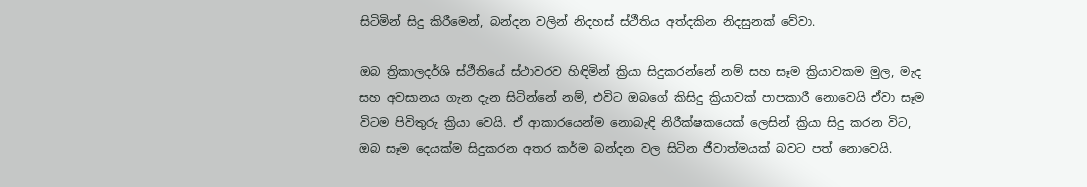සිටිමින් සිදු කිරීමෙන්, බන්දන වලින් නිදහස් ස්ථීතිය අත්දකින නිදසුනක් වේවා.

ඔබ ත්‍රිකාලදර්ශි ස්ථීතියේ ස්ථාවරව හිඳිමින් ක්‍රියා සිදුකරන්නේ නම් සහ සෑම ක්‍රියාවකම මුල, මැද සහ අවසානය ගැන දැන සිටින්නේ නම්, එවිට ඔබගේ කිසිදු ක්‍රියාවක් පාපකාරී නොවෙයි ඒවා සෑම විටම පිවිතුරු ක්‍රියා වෙයි. ඒ ආකාරයෙන්ම නොබැඳි නිරීක්ෂකයෙක් ලෙසින් ක්‍රියා සිදු කරන විට, ඔබ සෑම දෙයක්ම සිදුකරන අතර කර්ම බන්දන වල සිටින ජීවාත්මයක් බවට පත් නොවෙයි.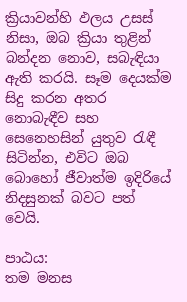ක්‍රියාවන්හි ඵලය උසස් නිසා, ඔබ ක්‍රියා තුළින් බන්දන නොව, සබැඳියා ඇති කරයි. සෑම දෙයක්ම සිදු කරන අතර නොබැඳීව සහ සෙනෙහසින් යුතුව රැඳී සිටින්න, එවිට ඔබ බොහෝ ජීවාත්ම ඉදිරියේ නිදසුනක් බවට පත් වෙයි.

පාඨය:
තම මනස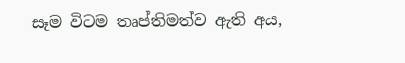සෑම විටම තෘප්තිමත්ව ඇති අය,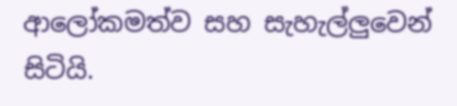ආලෝකමත්ව සහ සැහැල්ලුවෙන් සිටියි.